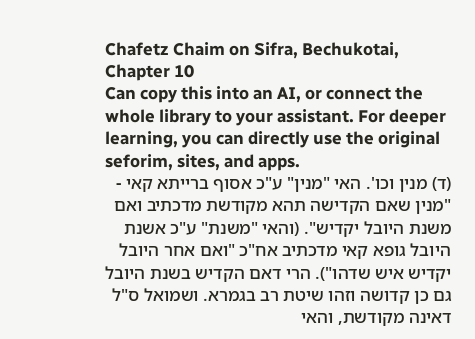Chafetz Chaim on Sifra, Bechukotai, Chapter 10
Can copy this into an AI, or connect the whole library to your assistant. For deeper learning, you can directly use the original seforim, sites, and apps.
(ד) מנין וכו'. האי "מנין" ע"כ אסוף ברייתא קאי - "מנין שאם הקדישה תהא מקודשת מדכתיב ואם משנת היובל יקדיש". (והאי "משנת" ע"כ אשנת היובל גופא קאי מדכתיב אח"כ "ואם אחר היובל יקדיש איש שדהו"). הרי דאם הקדיש בשנת היובל גם כן קדושה וזהו שיטת רב בגמרא. ושמואל ס"ל דאינה מקודשת, והאי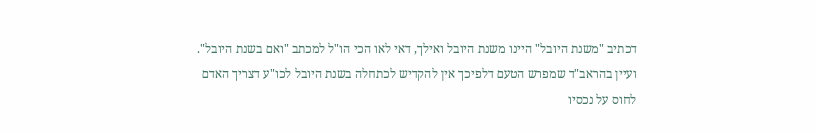דכתיב "משנת היובל" היינו משנת היובל ואילך, דאי לאו הכי הו"ל למכתב "ואם בשנת היובל". ועיין בהראב"ד שמפרש הטעם דלפיכך אין להקדיש לכתחלה בשנת היובל לכו"ע דצריך האדם לחוס על נכסיו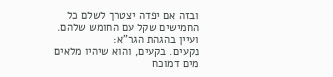ובזה אם יפדה יצטרך לשלם כל החמישים שקל עם החומש שלהם. ועיין בהגהת הגר"א:
נקעים. בקעים, והוא שיהיו מלאים מים דמוכח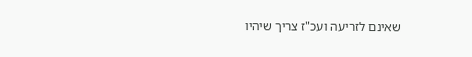שאינם לזריעה ועכ"ז צריך שיהיו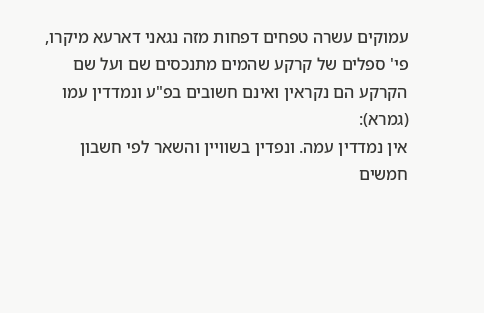עמוקים עשרה טפחים דפחות מזה נגאני דארעא מיקרו, פי' ספלים של קרקע שהמים מתנכסים שם ועל שם הקרקע הם נקראין ואינם חשובים בפ"ע ונמדדין עמו (גמרא):
אין נמדדין עמה. ונפדין בשוויין והשאר לפי חשבון חמשים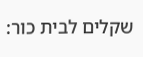שקלים לבית כור: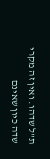ת"ל שדהו. ואין זה מקרי שדה כיון שאינם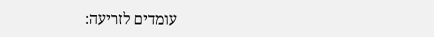עומדים לזריעה: